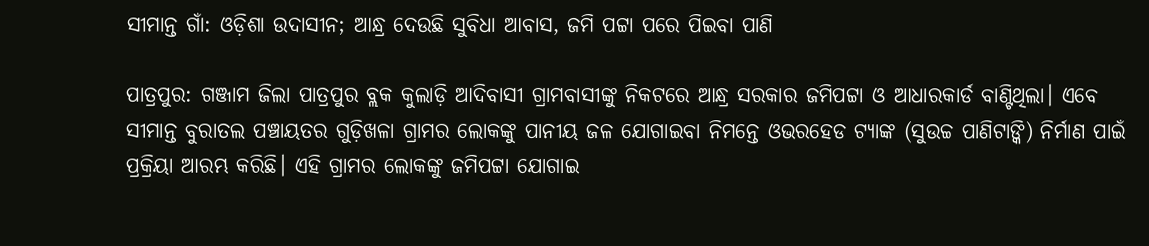ସୀମାନ୍ତ ଗାଁ: ଓଡ଼ିଶା ଉଦାସୀନ; ଆନ୍ଧ୍ର ଦେଉଛି ସୁବିଧା ଆବାସ, ଜମି ପଟ୍ଟା ପରେ ପିଇବା ପାଣି

ପାତ୍ରପୁର: ଗଞ୍ଜାମ ଜିଲା ପାତ୍ରପୁର ବ୍ଲକ କୁଲାଡ଼ି ଆଦିବାସୀ ଗ୍ରାମବାସୀଙ୍କୁ ନିକଟରେ ଆନ୍ଧ୍ର ସରକାର ଜମିପଟ୍ଟା ଓ ଆଧାରକାର୍ଡ ବାଣ୍ଟିଥିଲା। ଏବେ ସୀମାନ୍ତ ବୁରାତଲ ପଞ୍ଚାୟତର ଗୁଡ଼ିଖଳା ଗ୍ରାମର ଲୋକଙ୍କୁ ପାନୀୟ ଜଳ ଯୋଗାଇବା ନିମନ୍ତେ ଓଭରହେଡ ଟ୍ୟାଙ୍କ (ସୁଉଚ୍ଚ ପାଣିଟାଙ୍କି) ନିର୍ମାଣ ପାଇଁ ପ୍ରକ୍ରିୟା ଆରମ୍ଭ କରିଛି। ଏହି ଗ୍ରାମର ଲୋକଙ୍କୁ ଜମିପଟ୍ଟା ଯୋଗାଇ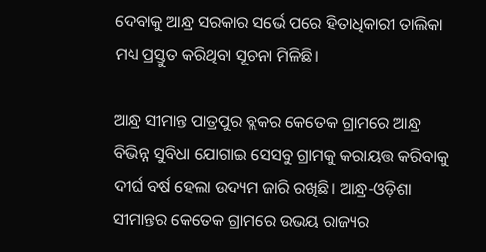ଦେବାକୁ ଆନ୍ଧ୍ର ସରକାର ସର୍ଭେ ପରେ ହିତାଧିକାରୀ ତାଲିକା ମଧ୍ୟ ପ୍ରସ୍ତୁତ କରିଥିବା ସୂଚନା ମିଳିଛି।

ଆନ୍ଧ୍ର ସୀମାନ୍ତ ପାତ୍ରପୁର ବ୍ଲକର କେତେକ ଗ୍ରାମରେ ଆନ୍ଧ୍ର ବିଭିନ୍ନ ସୁବିଧା ଯୋଗାଇ ସେସବୁ ଗ୍ରାମକୁ କରାୟତ୍ତ କରିବାକୁ ଦୀର୍ଘ ବର୍ଷ ହେଲା ଉଦ୍ୟମ ଜାରି ରଖିଛି। ଆନ୍ଧ୍ର-ଓଡ଼ିଶା ସୀମାନ୍ତର କେତେକ ଗ୍ରାମରେ ଉଭୟ ରାଜ୍ୟର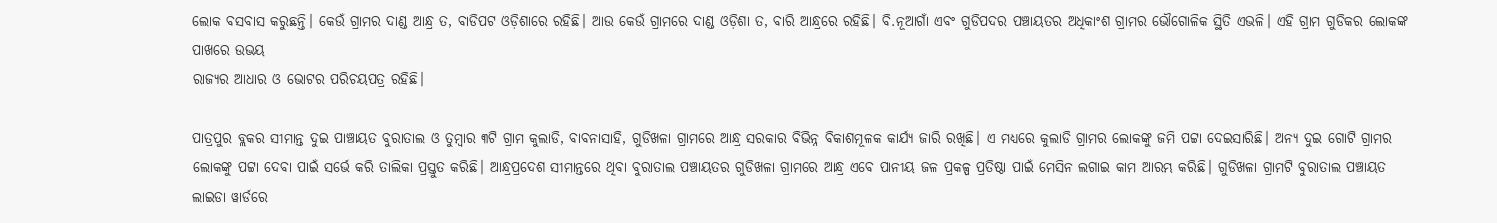ଲୋକ ବସବାସ କରୁଛନ୍ତି। କେଉଁ ଗ୍ରାମର ଦାଣ୍ଡ ଆନ୍ଧ୍ର ତ, ବାଡିପଟ ଓଡ଼ିଶାରେ ରହିଛି। ଆଉ କେଉଁ ଗ୍ରାମରେ ଦାଣ୍ଡ ଓଡ଼ିଶା ତ, ବାରି ଆନ୍ଧ୍ରରେ ରହିଛି। ବି.ନୂଆଗାଁ ଏବଂ ଗୁଡିପଦର ପଞ୍ଚାୟତର ଅଧିକାଂଶ ଗ୍ରାମର ଭୌଗୋଳିକ ସ୍ଥିତି ଏଭଳି। ଏହି ଗ୍ରାମ ଗୁଡିକର ଲୋକଙ୍କ ପାଖରେ ଉଭୟ
ରାଜ୍ୟର ଆଧାର ଓ ଭୋଟର ପରିଚୟପତ୍ର ରହିଛି।

ପାତ୍ରପୁର ବ୍ଲକର ସୀମାନ୍ତ ଦୁଇ ପାଞ୍ଚାୟତ ବୁରାତାଲ ଓ ତୁମ୍ବାର ୩ଟି ଗ୍ରାମ କୁଲାଡି, ବାବନାସାହି, ଗୁଡିଖଳା ଗ୍ରାମରେ ଆନ୍ଧ୍ର ସରକାର ବିଭିନ୍ନ ବିକାଶମୂଳକ କାର୍ଯ୍ୟ ଜାରି ରଖିଛି। ଏ ମଧ୍ୟରେ କୁଲାଡି ଗ୍ରାମର ଲୋକଙ୍କୁ ଜମି ପଟ୍ଟା ଦେଇସାରିଛି। ଅନ୍ୟ ଦୁଇ ଗୋଟି ଗ୍ରାମର ଲୋକଙ୍କୁ ପଟ୍ଟା ଦେବା ପାଇଁ ସର୍ଭେ କରି ତାଲିକା ପ୍ରସ୍ତୁତ କରିଛି। ଆନ୍ଧ୍ରପ୍ରଦେଶ ସୀମାନ୍ତରେ ଥିବା ବୁରାତାଲ ପଞ୍ଚାୟତର ଗୁଡିଖଳା ଗ୍ରାମରେ ଆନ୍ଧ୍ର ଏବେ ପାନୀୟ ଜଳ ପ୍ରକଳ୍ପ ପ୍ରତିଷ୍ଠା ପାଇଁ ମେସିନ ଲଗାଇ କାମ ଆରମ୍ଭ କରିଛି। ଗୁଡିଖଳା ଗ୍ରାମଟି ବୁରାତାଲ ପଞ୍ଚାୟତ ଲାଇଡା ୱାର୍ଡରେ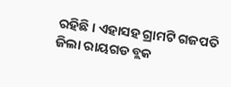ରହିଛି। ଏହାସହ ଗ୍ରାମଟି ଗଜପତି ଜିଲା ରାୟଗଡ ବ୍ଲକ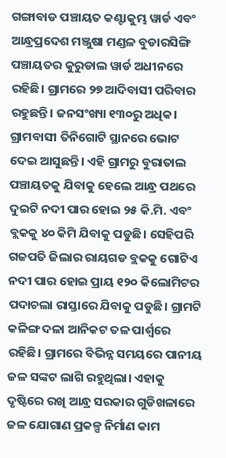ଗଙ୍ଗାବାଡ ପଞ୍ଚାୟତ କଣ୍ଟାକୁମ୍ଭ ୱାର୍ଡ ଏବଂ ଆନ୍ଧ୍ରପ୍ରଦେଶ ମଞ୍ଜୁଷା ମଣ୍ଡଳ ବୁଡାରସିଙ୍ଗି ପଞ୍ଚାୟତର କୁରୁଡାଲ ୱାର୍ଡ ଅଧୀନରେ ରହିଛି। ଗ୍ରାମରେ ୨୭ ଆଦିବାସୀ ପରିବାର ରହୁଛନ୍ତି। ଜନସଂଖ୍ୟା ୧୩୦ରୁ ଅଧିକ। ଗ୍ରାମବାସୀ ତିନିଗୋଟି ସ୍ଥାନରେ ଭୋଟ ଦେଇ ଆସୁଛନ୍ତି। ଏହି ଗ୍ରାମରୁ ବୁରାତାଲ ପଞ୍ଚାୟତକୁ ଯିବାକୁ ହେଲେ ଆନ୍ଧ୍ର ପଥରେ ଦୁଇଟି ନଦୀ ପାର ହୋଇ ୨୫ କି.ମି. ଏବଂ ବ୍ଲକକୁ ୪୦ କିମି ଯିବାକୁ ପଡୁଛି। ସେହିପରି ଗଜପତି ଜିଲାର ରାୟଗଡ ବ୍ଲକକୁ ଗୋଟିଏ ନଦୀ ପାର ହୋଇ ପ୍ରାୟ ୧୨୦ କିଲୋମିଟର ପଦାଚଲା ରାସ୍ତାରେ ଯିବାକୁ ପଡୁଛି। ଗ୍ରାମଟି କଳିଙ୍ଗ ଦଳା ଆନିକଟ ତଳ ପାର୍ଶ୍ୱରେ ରହିଛି। ଗ୍ରାମରେ ବିଭିନ୍ନ ସମୟରେ ପାନୀୟ ଜଳ ସଙ୍କଟ ଲାଗି ରହୁଥିଲା। ଏହାକୁ ଦୃଷ୍ଟିରେ ରଖି ଆନ୍ଧ୍ର ସରକାର ଗୁଡିଖଳାରେ ଜଳ ଯୋଗାଣ ପ୍ରକଳ୍ପ ନିର୍ମାଣ କାମ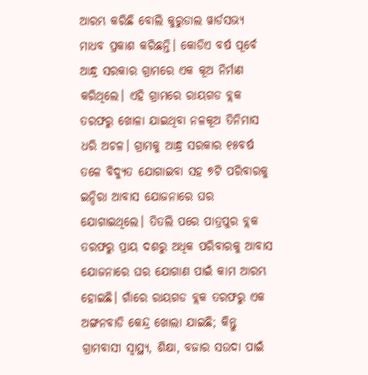ଆରମ୍ଭ କରିଛି ବୋଲି କୁରୁଡାଲ ୱାର୍ଡସଭ୍ୟ ମାଧବ ପ୍ରକାଶ କରିଛନ୍ତି। କୋଡିଏ ବର୍ଷ ପୂର୍ବେ ଆନ୍ଧ୍ର ସରକାର ଗ୍ରାମରେ ଏକ କୂଅ ନିର୍ମାଣ କରିଥିଲେ। ଏହି ଗ୍ରାମରେ ରାୟଗଡ ବ୍ଲକ ତରଫରୁ ଖୋଳା ଯାଇଥିବା ନଳକୂଅ ତିନିମାସ ଧରି ଅଚଳ। ଗ୍ରାମକୁ ଆନ୍ଧ୍ର ସରକାର ୧୫ବର୍ଷ ତଳେ ବିଦ୍ୟୁତ ଯୋଗାଇବା ସହ ୭ଟି ପରିବାରକୁ ଇନ୍ଦିରା ଆବାସ ଯୋଜନାରେ ଘର ଯୋଗାଇଥିଲେ। ତିତଲି ପରେ ପାତ୍ରପୁର ବ୍ଲକ ତରଫରୁ ପ୍ରାୟ ଦଶରୁ ଅଧିକ ପରିବାରକୁ ଆବାସ ଯୋଜନାରେ ଘର ଯୋଗାଣ ପାଇଁ କାମ ଆରମ୍ଭ ହୋଇଛି। ଗାଁରେ ରାୟଗଡ ବ୍ଲକ ତରଫରୁ ଏକ ଅଙ୍ଗନବାଡି କେନ୍ଦ୍ର ଖୋଲା ଯାଇଛି; କିନ୍ତୁ ଗ୍ରାମବାସୀ ସ୍ୱାସ୍ଥ୍ୟ, ଶିକ୍ଷା, ବଜାର ସଉଦା ପାଇଁ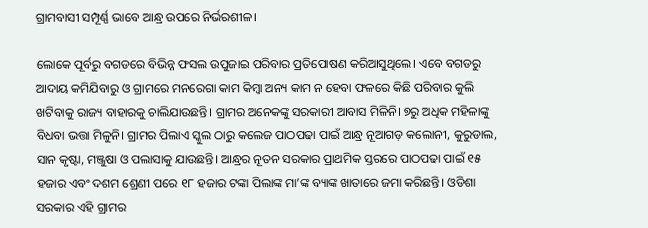ଗ୍ରାମବାସୀ ସମ୍ପୂର୍ଣ୍ଣ ଭାବେ ଆନ୍ଧ୍ର ଉପରେ ନିର୍ଭରଶୀଳ।

ଲୋକେ ପୂର୍ବରୁ ବଗଡରେ ବିଭିନ୍ନ ଫସଲ ଉପୁଜାଇ ପରିବାର ପ୍ରତିପୋଷଣ କରିଆସୁଥିଲେ। ଏବେ ବଗଡରୁ ଆଦାୟ କମିଯିବାରୁ ଓ ଗ୍ରାମରେ ମନରେଗା କାମ କିମ୍ବା ଅନ୍ୟ କାମ ନ ହେବା ଫଳରେ କିଛି ପରିବାର କୁଲି ଖଟିବାକୁ ରାଜ୍ୟ ବାହାରକୁ ଚାଲିଯାଉଛନ୍ତି। ଗ୍ରାମର ଅନେକଙ୍କୁ ସରକାରୀ ଆବାସ ମିଳିନି। ୭ରୁ ଅଧିକ ମହିଳାଙ୍କୁ ବିଧବା ଭତ୍ତା ମିଳୁନି। ଗ୍ରାମର ପିଲାଏ ସ୍କୁଲ ଠାରୁ କଲେଜ ପାଠପଢା ପାଇଁ ଆନ୍ଧ୍ର ନୂଆଗଡ଼ କଲୋନୀ, କୁରୁଡାଲ, ସାନ କୃଷ୍ଟା, ମଞ୍ଜୁଷା ଓ ପଲାସାକୁ ଯାଉଛନ୍ତି। ଆନ୍ଧ୍ରର ନୂତନ ସରକାର ପ୍ରାଥମିକ ସ୍ତରରେ ପାଠପଢା ପାଇଁ ୧୫ ହଜାର ଏବଂ ଦଶମ ଶ୍ରେଣୀ ପରେ ୧୮ ହଜାର ଟଙ୍କା ପିଲାଙ୍କ ମା’ଙ୍କ ବ୍ୟାଙ୍କ ଖାତାରେ ଜମା କରିଛନ୍ତି। ଓଡିଶା ସରକାର ଏହି ଗ୍ରାମର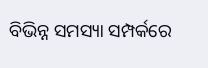ବିଭିନ୍ନ ସମସ୍ୟା ସମ୍ପର୍କରେ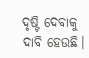ଦୃଷ୍ଟି ଦେବାକୁ ଦାବି ହେଉଛି।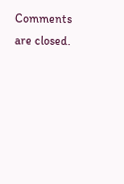Comments are closed.